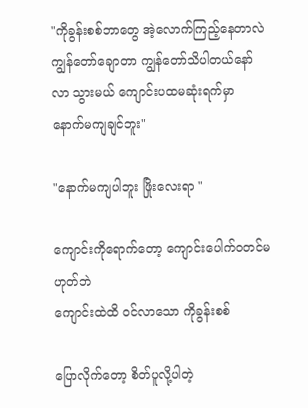"ကိုခွန်းစစ်ဘာတွေ အဲ့လောက်ကြည့်နေတာလဲ
ကျွန်တော်ချောတာ ကျွန်တော်သိပါတယ်နော်
လာ သွားမယ် ကျောင်းပထမဆုံးရက်မှာ
နောက်မကျချင်ဘူး"

"နောက်မကျပါဘူး ဖြိုးလေးရာ "

ကျောင်းကိုရောက်တော့ ကျောင်းပေါက်ဝတင်မဟုတ်ဘဲ
ကျောင်းထဲထိ ဝင်လာသော ကိုခွန်းစစ်

ပြောလိုက်တော့ စိတ်ပူလို့ပါတဲ့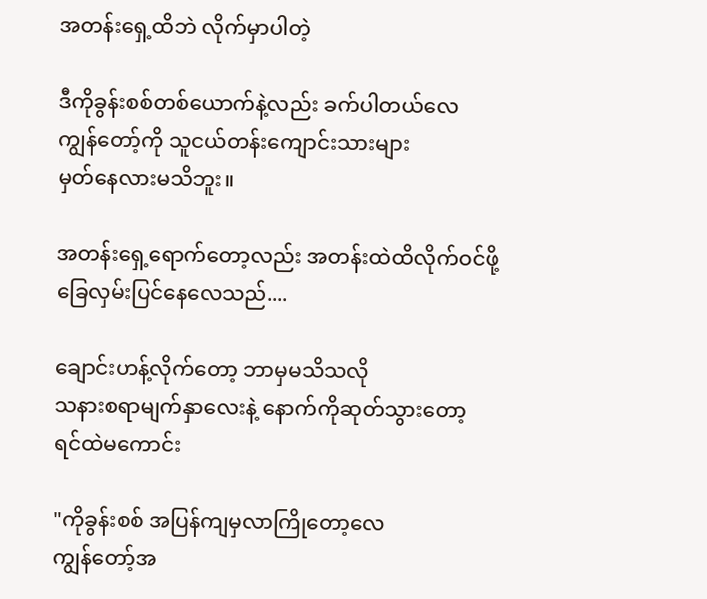အတန်း‌ရှေ့ထိဘဲ လိုက်မှာပါတဲ့

ဒီကိုခွန်းစစ်တစ်ယောက်နဲ့လည်း ခက်ပါတယ်လေ
ကျွန်တော့်ကို သူငယ်တန်းကျောင်းသားများ
မှတ်နေလားမသိဘူး။

အတန်းရှေ့ရောက်တော့လည်း အတန်းထဲထိလိုက်ဝင်ဖို့
ခြေလှမ်းပြင်နေလေသည်....

ချောင်းဟန့်လိုက်တော့ ဘာမှမသိသလို
သနားစရာမျက်နှာလေးနဲ့ နောက်ကိုဆုတ်သွားတော့
ရင်ထဲမကောင်း

"ကိုခွန်းစစ် အပြန်ကျမှလာကြိုတော့လေ
ကျွန်တော့်အ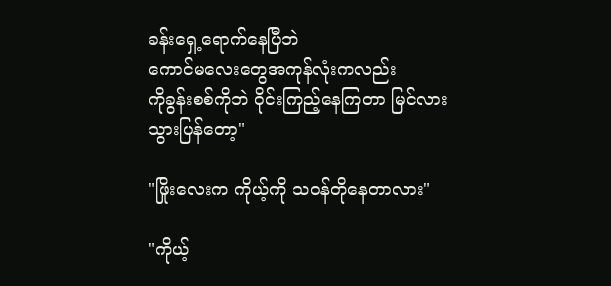ခန်းရှေ့ရောက်နေပြီဘဲ
ကောင်မလေးတွေအကုန်လုံးကလည်း
ကိုခွန်းစစ်ကိုဘဲ ဝိုင်းကြည့်နေကြတာ မြင်လား
သွားပြန်တော့"

"ဖြိုးလေးက ကိုယ့်ကို သဝန်တိုနေတာလား"

"ကိုယ့်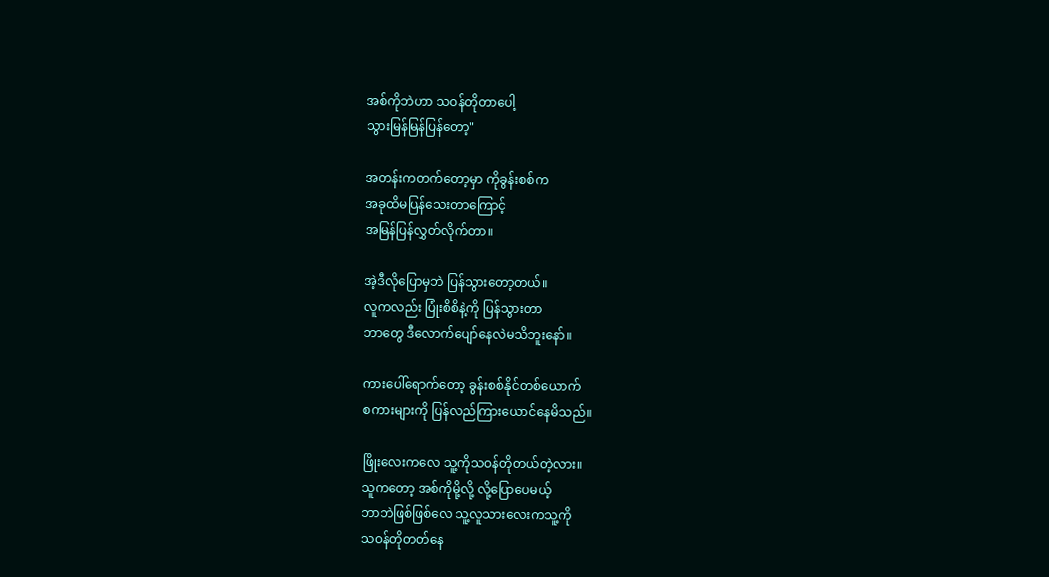အစ်ကိုဘဲဟာ သဝန်တိုတာပေါ့
သွားမြန်မြန်ပြန်တော့"

အတန်းကတက်တော့မှာ ကိုခွန်းစစ်က
အခုထိမပြန်သေးတာကြောင့်
အမြန်ပြန်လွှတ်လိုက်တာ။

အဲ့ဒီလိုပြောမှဘဲ ပြန်သွားတော့တယ်။
လူကလည်း ပြုံးစိစိနဲ့ကို ပြန်သွားတာ
ဘာတွေ ဒီလောက်ပျော်နေလဲမသိဘူးနော်။

ကားပေါ်ရောက်တော့ ခွန်းစစ်နိုင်တစ်ယောက်
စကားများကို ပြန်လည်ကြားယောင်နေမိသည်။

ဖြိုးလေးကလေ သူ့ကိုသဝန်တိုတယ်တဲ့လား။
သူကတော့ အစ်ကိုမို့လို့ လို့ပြောပေမယ့်
ဘာဘဲဖြစ်ဖြစ်လေ သူ့လူသားလေးကသူ့ကို
သဝန်တိုတတ်နေ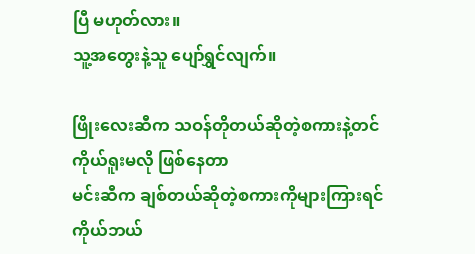ပြီ မဟုတ်လား။
သူ့အတွေးနဲ့သူ ပျော်ရွှင်လျက်။

ဖြိုးလေးဆီက သဝန်တိုတယ်ဆိုတဲ့စကားနဲ့တင်
ကိုယ်ရူးမလို ဖြစ်နေတာ
မင်းဆီက ချစ်တယ်ဆိုတဲ့စကားကိုများကြားရင်
ကိုယ်ဘယ်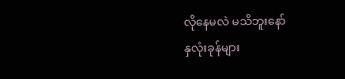လိုနေမလဲ မသိဘူးနော်
နှလုံးခုန်များ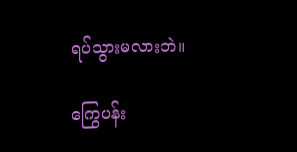ရပ်သွားမလားဘဲ။

ကြွေပန်း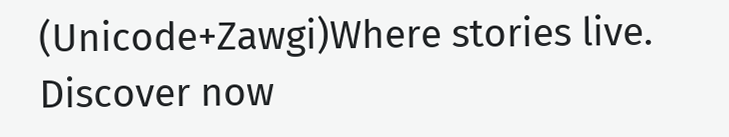(Unicode+Zawgi)Where stories live. Discover now